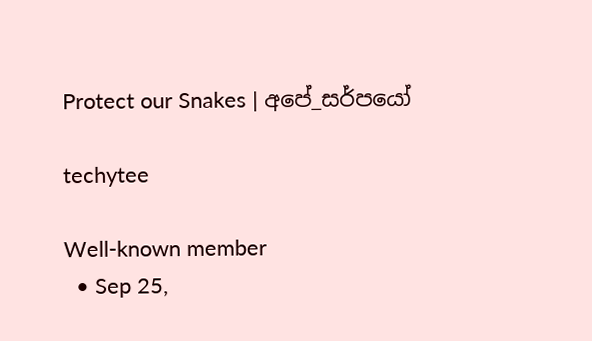Protect our Snakes | අපේ_සර්පයෝ

techytee

Well-known member
  • Sep 25,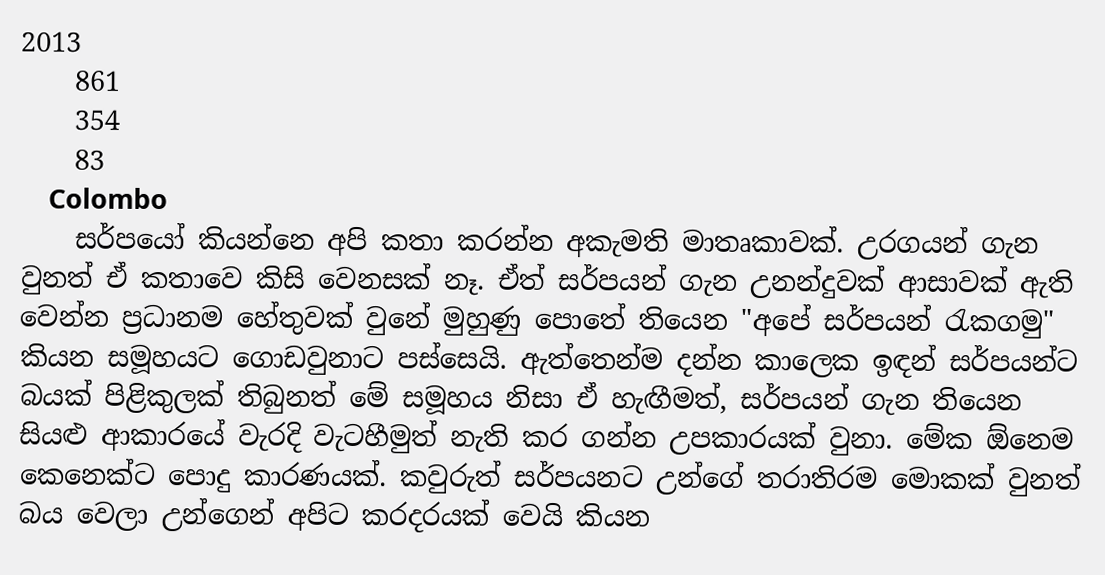2013
    861
    354
    83
    Colombo
    සර්පයෝ කියන්නෙ අපි කතා කරන්න අකැමති මාතෘකාවක්. උරගයන් ගැන වුනත් ඒ කතාවෙ කිසි වෙනසක් නෑ. ඒත් සර්පයන් ගැන උනන්දුවක් ආසාවක් ඇති වෙන්න ප්‍රධානම හේතුවක් වුනේ මුහුණු පොතේ තියෙන "අපේ සර්පයන් රැකගමු" කියන සමූහයට ගොඩවුනාට පස්සෙයි. ඇත්තෙන්ම දන්න කාලෙක ඉඳන් සර්පයන්ට බයක් පිළිකුලක් තිබුනත් මේ සමූහය නිසා ඒ හැඟීමත්, සර්පයන් ගැන තියෙන සියළු ආකාරයේ වැරදි වැටහීමුත් නැති කර ගන්න උපකාරයක් වුනා. මේක ඕනෙම කෙනෙක්ට පොදු කාරණයක්. කවුරුත් සර්පයනට උන්ගේ තරාතිරම මොකක් වුනත් බය වෙලා උන්ගෙන් අපිට කරදරයක් වෙයි කියන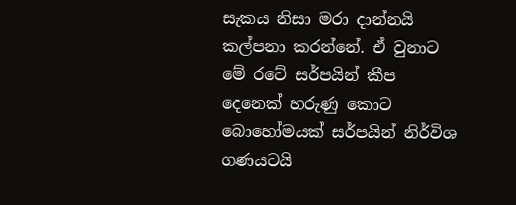සැකය නිසා මරා දාන්නයි කල්පනා කරන්නේ. ඒ වුනාට මේ රටේ සර්පයින් කීප දෙනෙක් හරුණු කොට බොහෝමයක් සර්පයින් නිර්විශ ගණයටයි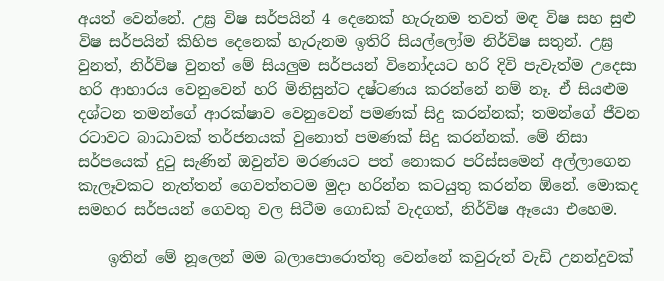අයත් වෙන්නේ. උඝ්‍ර විෂ සර්පයින් 4 දෙනෙක් හැරුනම තවත් මඳ විෂ සහ සුළු විෂ සර්පයින් කිහිප දෙනෙක් හැරුනම ඉතිරි සියල්ලෝම නිර්විෂ සතුන්. උඝ්‍ර වුනත්, නිර්විෂ වුනත් මේ සියලුම සර්පයන් විනෝදයට හරි දිවි පැවැත්ම උදෙසා හරි ආහාරය වෙනුවෙන් හරි මිනිසුන්ට දෂ්ටණය කරන්නේ නම් නෑ. ඒ සියළුම දශ්ටන තමන්ගේ ආරක්ෂාව වෙනුවෙන් පමණක් සිදු කරන්නක්; තමන්ගේ ජීවන රටාවට බාධාවක් තර්ජනයක් වුනොත් පමණක් සිදු කරන්නක්. මේ නිසා සර්පයෙක් දුටු සැණින් ඔවුන්ව මරණයට පත් නොකර පරිස්සමෙන් අල්ලාගෙන කැලෑවකට නැත්තන් ගෙවත්තටම මුදා හරින්න කටයුතු කරන්න ඕනේ. මොකද සමහර සර්පයන් ගෙවතු වල සිටීම ගොඩක් වැදගත්, නිර්විෂ ඈයො එහෙම.

    ඉතින් මේ නූලෙන් මම බලාපොරොත්තු වෙන්නේ කවුරුත් වැඩි උනන්දුවක්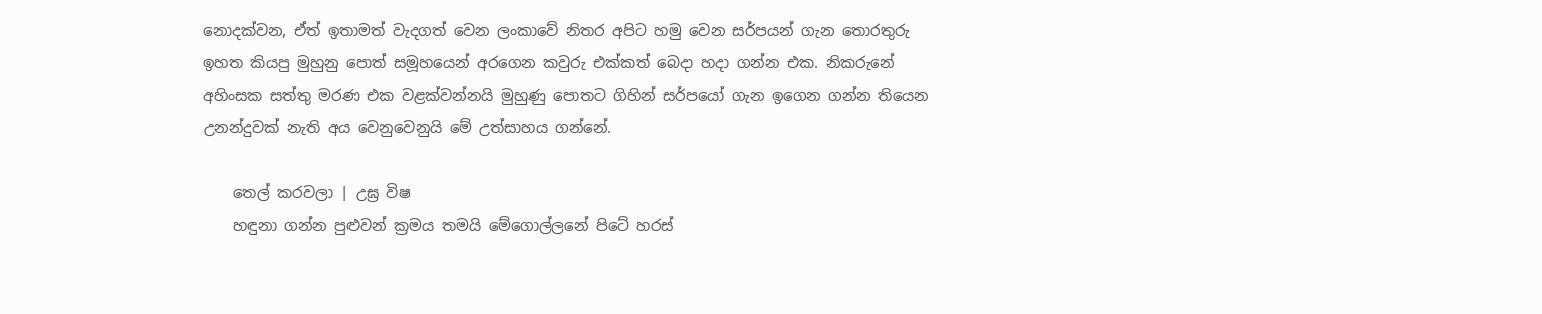නොදක්වන, ඒත් ඉතාමත් වැදගත් වෙන ලංකාවේ නිතර අපිට හමු වෙන සර්පයන් ගැන තොරතුරු ඉහත කියපු මුහුනු පොත් සමූහයෙන් අරගෙන කවුරු එක්කත් බෙදා හදා ගන්න එක. නිකරුනේ අහිංසක සත්තු මරණ එක වළක්වන්නයි මුහුණු පොතට ගිහින් සර්පයෝ ගැන ඉගෙන ගන්න තියෙන උනන්දුවක් නැති අය වෙනුවෙනුයි මේ උත්සාහය ගන්නේ.

    තෙල් කරවලා | උඝ්‍ර විෂ
    හඳුනා ගන්න පුළුවන් ක්‍රමය තමයි මේගොල්ලනේ පිටේ හරස්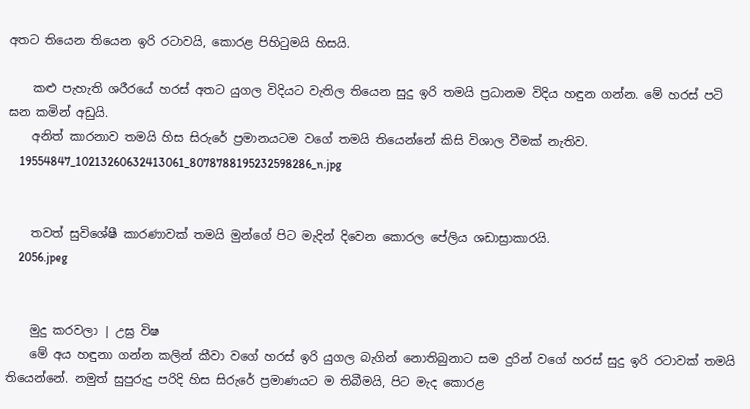අතට තියෙන තියෙන ඉරි රටාවයි, කොරළ පිහිටුමයි හිසයි.

    කළු පැහැති ශරීරයේ හරස් අතට යුගල විදියට වැතිල තියෙන සුදු ඉරි තමයි ප්‍රධානම විදිය හඳුන ගන්න. මේ හරස් පටි ඝන කමින් අඩුයි.
    අනිත් කාරනාව තමයි හිස සිරුරේ ප්‍රමානයටම වගේ තමයි තියෙන්නේ කිසි විශාල වීමක් නැතිව.
    19554847_10213260632413061_8078788195232598286_n.jpg


    තවත් සුවිශේෂී කාරණාවක් තමයි මුන්ගේ පිට මැදින් දිවෙන කොරල පේලිය ශඩාස්‍රාකාරයි.
    2056.jpeg


    මුදු කරවලා | උඝ්‍ර විෂ
    මේ අය හඳුනා ගන්න කලින් කීවා වගේ හරස් ඉරි යුගල බැගින් නොතිබුනාට සම දුරින් වගේ හරස් සුදු ඉරි රටාවක් තමයි තියෙන්නේ. නමුත් සුපුරුදු පරිදි හිස සිරුරේ ප්‍රමාණයට ම තිබීමයි, පිට මැද කොරළ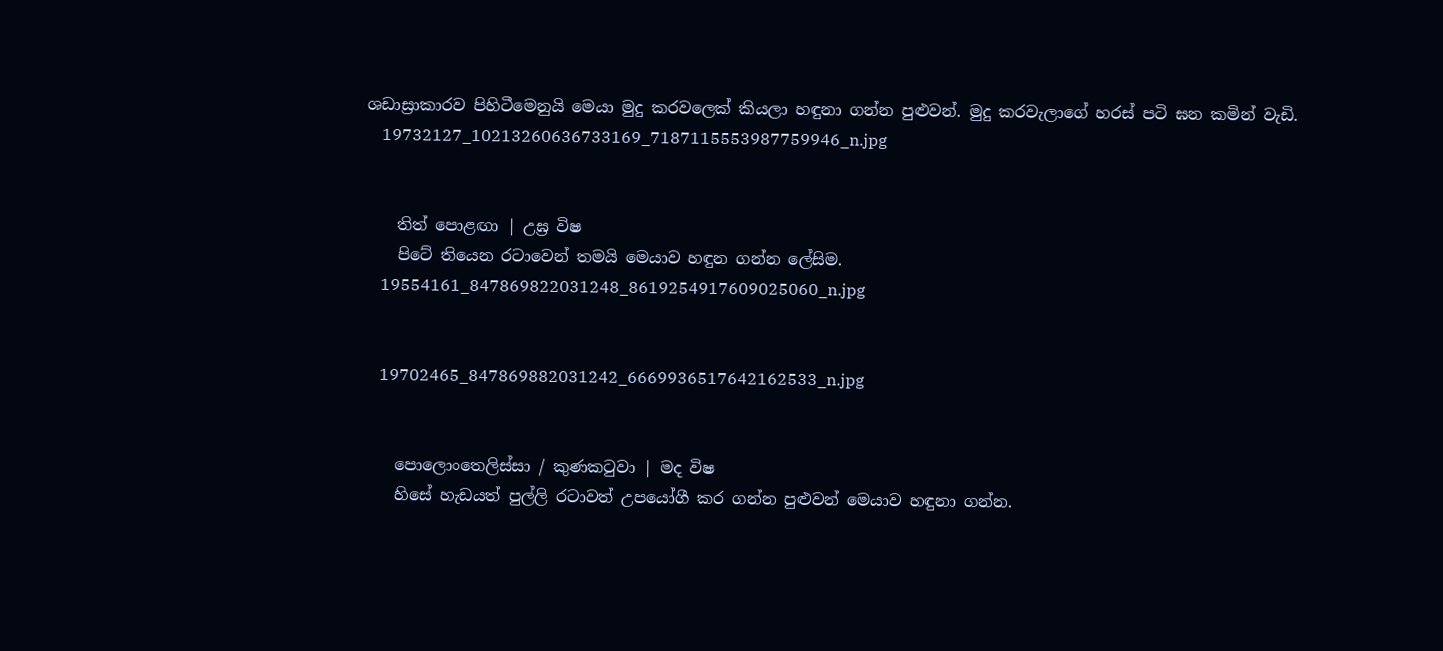ශඩාස්‍රාකාරව පිහිටීමෙනුයි මෙයා මුදු කරවලෙක් කියලා හඳුනා ගන්න පුළුවන්. මුදු කරවැලාගේ හරස් පටි ඝන කමින් වැඩි.
    19732127_10213260636733169_7187115553987759946_n.jpg


    තිත් පොළඟා | උඝ්‍ර විෂ
    පිටේ තියෙන රටාවෙන් තමයි මෙයාව හඳුන ගන්න ලේසිම.
    19554161_847869822031248_8619254917609025060_n.jpg


    19702465_847869882031242_6669936517642162533_n.jpg


    පොලොංතෙලිස්සා / කුණකටුවා | මද විෂ
    හිසේ හැඩයත් පුල්ලි රටාවත් උපයෝගී කර ගන්න පුළුවන් මෙයාව හඳුනා ගන්න.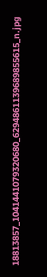18813857_1041441079320680_6294861139689855615_n.jpg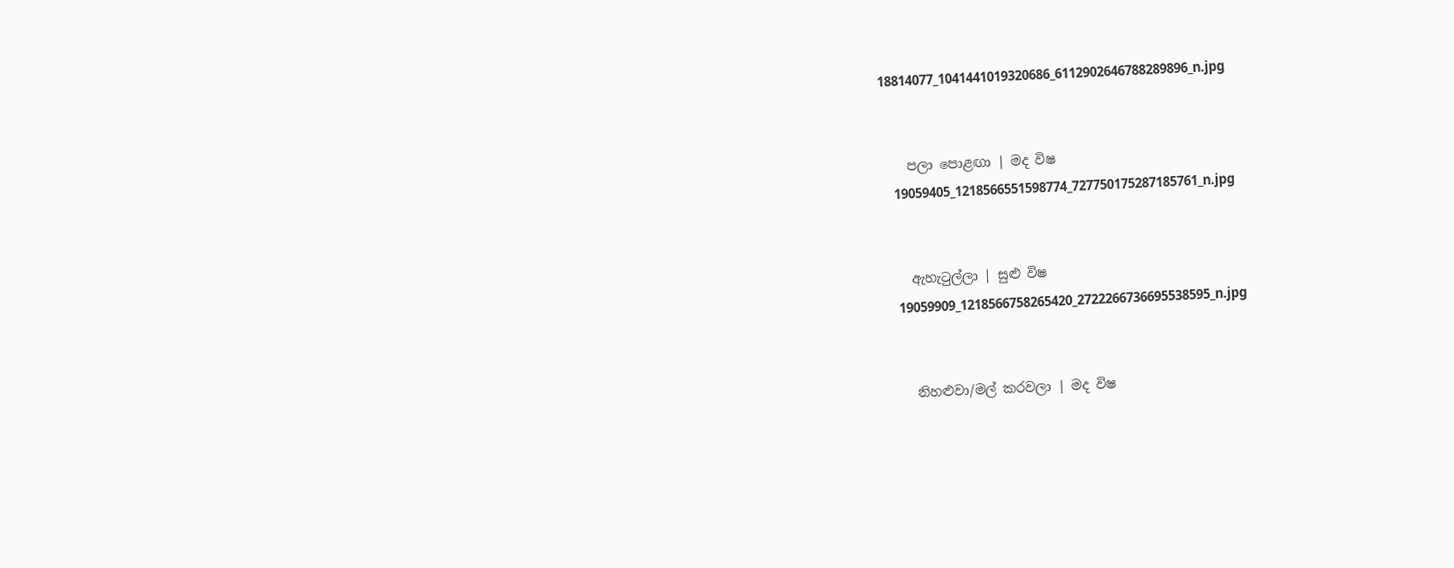18814077_1041441019320686_6112902646788289896_n.jpg


    පලා පොළඟා | මද විෂ
    19059405_1218566551598774_727750175287185761_n.jpg


    ඇහැටුල්ලා | සුළු විෂ
    19059909_1218566758265420_2722266736695538595_n.jpg


    නිහළුවා/මල් කරවලා | මද විෂ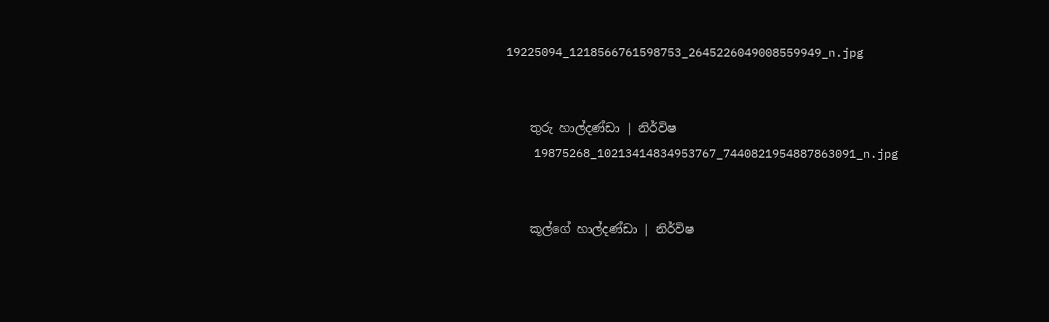19225094_1218566761598753_2645226049008559949_n.jpg


    තුරු හාල්දණ්ඩා | නිර්විෂ
    19875268_10213414834953767_7440821954887863091_n.jpg


    කූල්ගේ හාල්දණ්ඩා | නිර්විෂ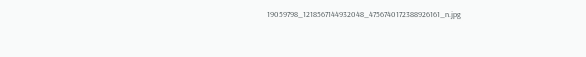19059798_1218567144932048_4756740172388926161_n.jpg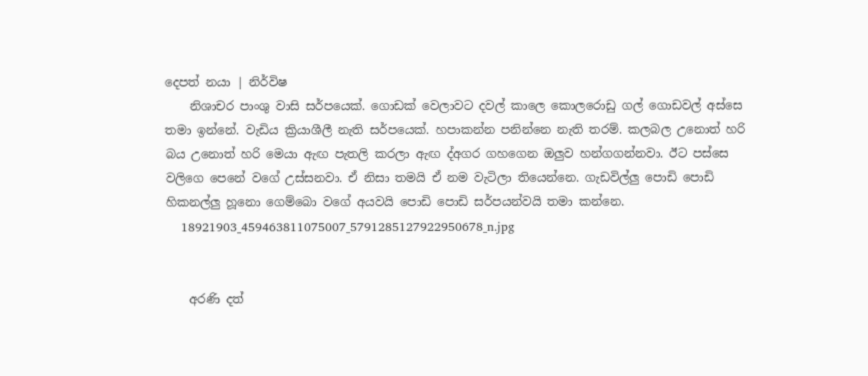දෙපත් නයා | නිර්විෂ
    නිශාචර පාංශු වාසි සර්පයෙක්. ගොඩක් වෙලාවට දවල් කාලෙ කොලරොඩු ගල් ගොඩවල් අස්සෙ තමා ඉන්නේ. වැඩිය ක්‍රියාශීලී නැති සර්පයෙක්. හපාකන්න පනින්නෙ නැති තරම්. කලබල උනොත් හරි බය උනොත් හරි මෙයා ඇඟ පැතලි කරලා ඇඟ ද්අගර ගහගෙන ඔලුව හන්ගගන්නවා. ඊට පස්සෙ වලිගෙ පෙනේ වගේ උස්සනවා. ඒ නිසා තමයි ඒ නම වැටිලා තියෙන්නෙ. ගැඩවිල්ලු පොඩි පොඩි හිකනල්ලු හූනො ගෙම්බො වගේ අයවයි පොඩි පොඩි සර්පයන්වයි තමා කන්නෙ.
    18921903_459463811075007_5791285127922950678_n.jpg


    අරණි දත්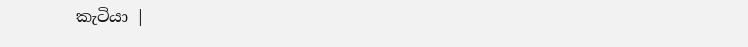කැටියා |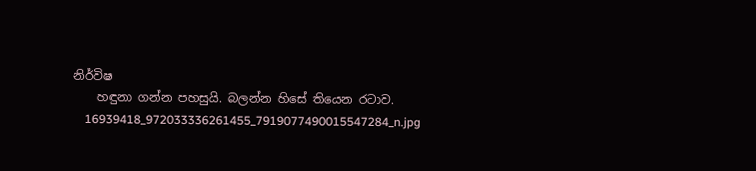නිර්විෂ
    හඳුනා ගන්න පහසුයි. බලන්න හිසේ තියෙන රටාව.
    16939418_972033336261455_7919077490015547284_n.jpg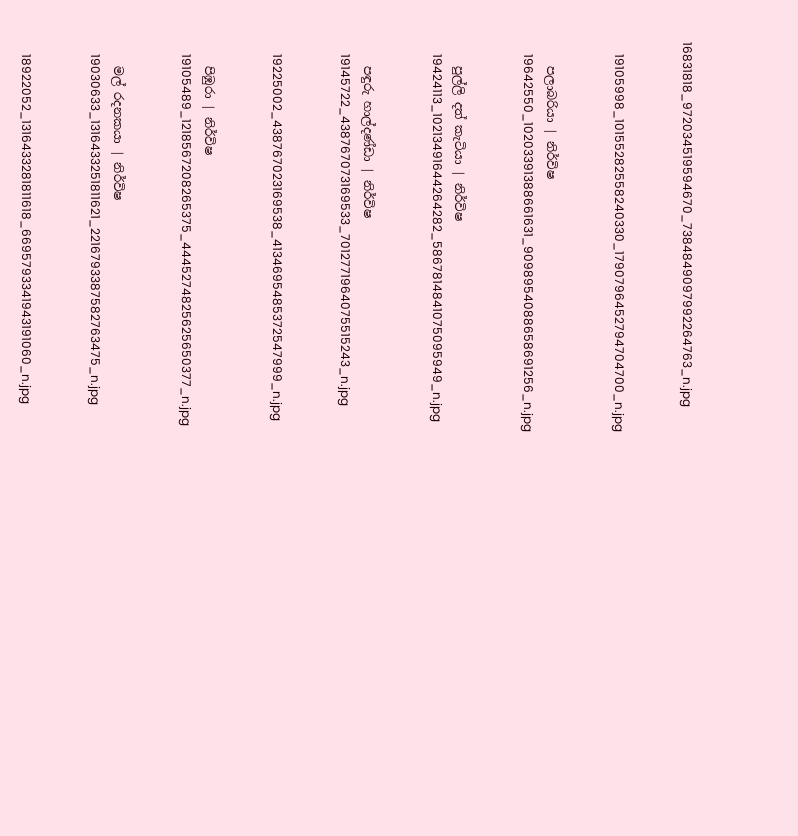16831818_972034519594670_7384849097992264763_n.jpg


    19105998_10155282558240330_1790796452794704700_n.jpg


    පලාබරියා | නිර්විෂ
    19642550_10203391388661631_9098954088658691256_n.jpg


    පුල්ලි දත් කැටියා | නිර්විෂ
    19424113_10213491644264282_5867814841075095949_n.jpg


    පඳුරු හාල්දණ්ඩා | නිර්විෂ
    19145722_438767073169533_7012771964075515243_n.jpg


    19225002_438767023169538_4134695485372547999_n.jpg


    පිඹුරා | නිර්විෂ
    19105489_1218567208265375_4445274825625650377_n.jpg


    මල් රදනකයා | නිර්විෂ
    19030633_1316433251811621_2216793387582763475_n.jpg


    18922052_1316433281811618_6695793341943191060_n.jpg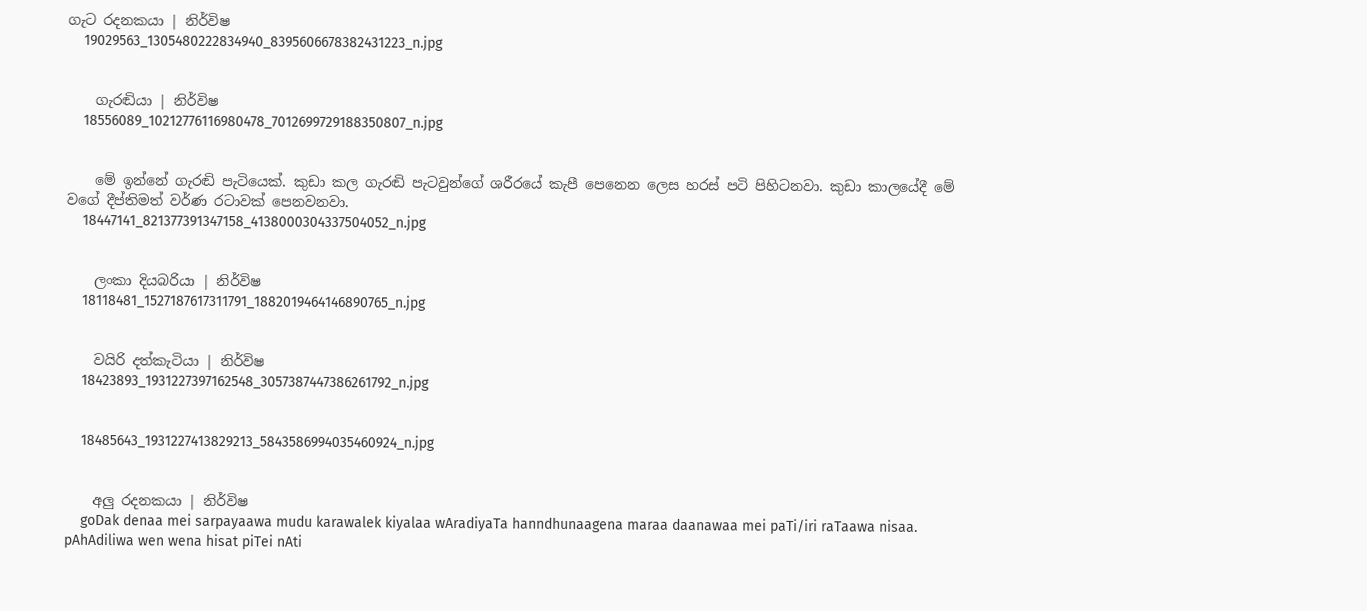ගැට රදනකයා | නිර්විෂ
    19029563_1305480222834940_8395606678382431223_n.jpg


    ගැරඬියා | නිර්විෂ
    18556089_10212776116980478_7012699729188350807_n.jpg


    මේ ඉන්නේ ගැරඬි පැටියෙක්. කුඩා කල ගැරඬි පැටවුන්ගේ ශරීරයේ කැපී පෙනෙන ලෙස හරස් පටි පිහිටනවා. කුඩා කාලයේදී මේ වගේ දීප්තිමත් වර්ණ රටාවක් පෙනවනවා.
    18447141_821377391347158_4138000304337504052_n.jpg


    ලංකා දියබරියා | නිර්විෂ
    18118481_1527187617311791_1882019464146890765_n.jpg


    වයිරි දත්කැටියා | නිර්විෂ
    18423893_1931227397162548_3057387447386261792_n.jpg


    18485643_1931227413829213_5843586994035460924_n.jpg


    අලු රදනකයා | නිර්විෂ
    goDak denaa mei sarpayaawa mudu karawalek kiyalaa wAradiyaTa hanndhunaagena maraa daanawaa mei paTi/iri raTaawa nisaa. pAhAdiliwa wen wena hisat piTei nAti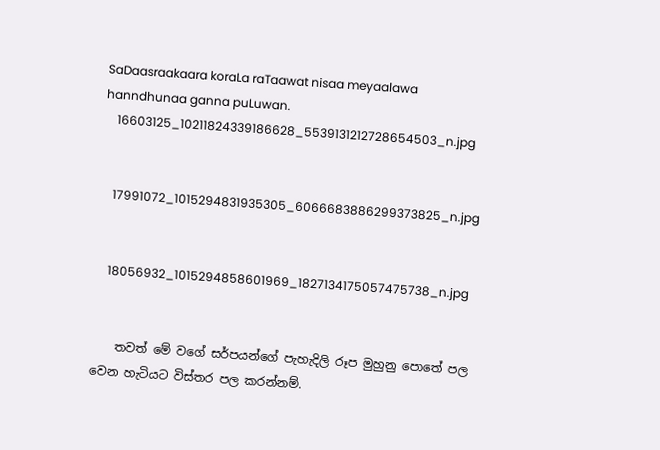SaDaasraakaara koraLa raTaawat nisaa meyaalawa hanndhunaa ganna puLuwan.
    16603125_10211824339186628_5539131212728654503_n.jpg


    17991072_1015294831935305_6066683886299373825_n.jpg


    18056932_1015294858601969_1827134175057475738_n.jpg


    තවත් මේ වගේ සර්පයන්ගේ පැහැදිලි රූප මුහුනු පොතේ පල වෙන හැටියට විස්තර පල කරන්නම්.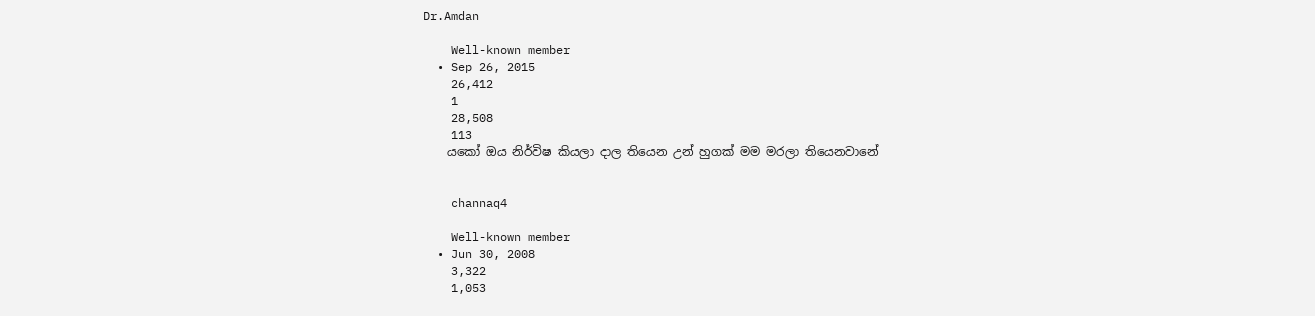Dr.Amdan

    Well-known member
  • Sep 26, 2015
    26,412
    1
    28,508
    113
    යකෝ ඔය නිර්විෂ කියලා දාල තියෙන උන් හුගක් මම මරලා තියෙනවානේ


    channaq4

    Well-known member
  • Jun 30, 2008
    3,322
    1,053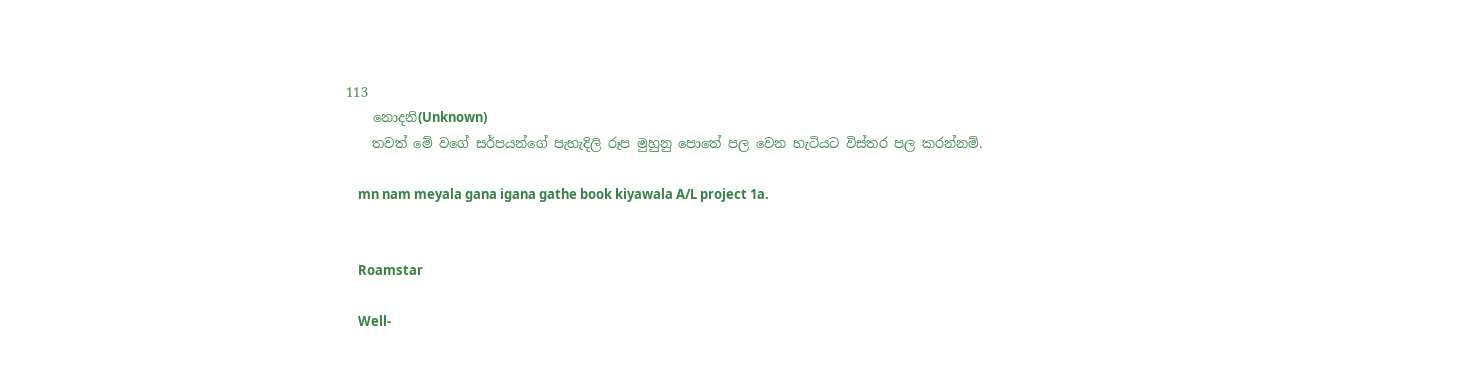113
    නොදනි(Unknown)
    තවත් මේ වගේ සර්පයන්ගේ පැහැදිලි රූප මුහුනු පොතේ පල වෙන හැටියට විස්තර පල කරන්නම්.

    mn nam meyala gana igana gathe book kiyawala A/L project 1a.


    Roamstar

    Well-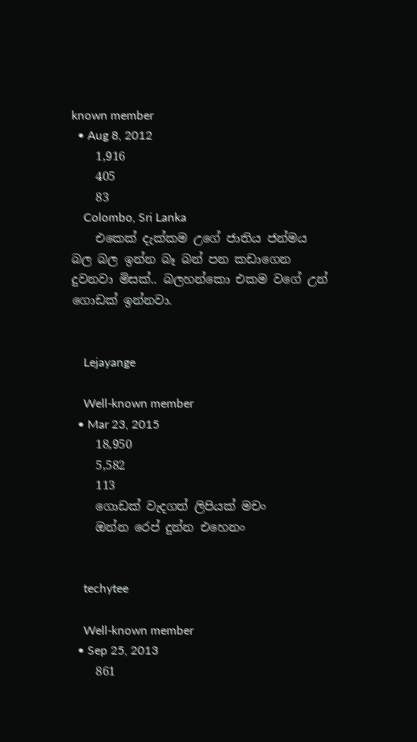known member
  • Aug 8, 2012
    1,916
    405
    83
    Colombo, Sri Lanka
    එකෙක් දැක්කම උගේ ජාතිය ජන්මය බල බල ඉන්න බෑ බන් පන කඩාගෙන දුවනවා මිසක්.. බලහන්කො එකම වගේ උන් ගොඩක් ඉන්නවා.


    Lejayange

    Well-known member
  • Mar 23, 2015
    18,950
    5,582
    113
    ගොඩක් වැදගත් ලිපියක් මචං
    ඔන්න රෙප් දුන්න එහෙනං


    techytee

    Well-known member
  • Sep 25, 2013
    861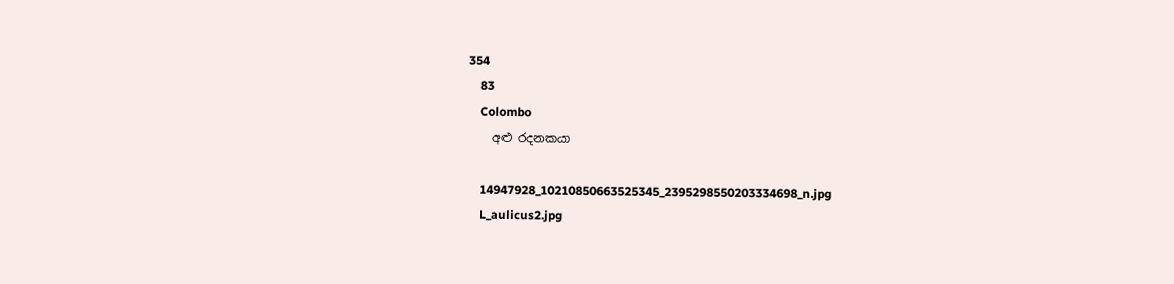354
    83
    Colombo
    අළු රදනකයා

    14947928_10210850663525345_2395298550203334698_n.jpg
    L_aulicus2.jpg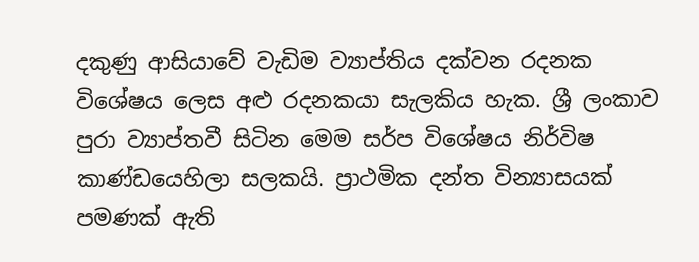දකුණු ආසියාවේ වැඩිම ව්‍යාප්තිය දක්වන රදනක විශේෂය ලෙස අළු රදනකයා සැලකිය හැක. ශ්‍රී ලංකාව පුරා ව්‍යාප්තවී සිටින මෙම සර්ප විශේෂය නිර්විෂ කාණ්ඩයෙහිලා සලකයි. ප්‍රාථමික දන්ත වින්‍යාසයක් පමණක් ඇති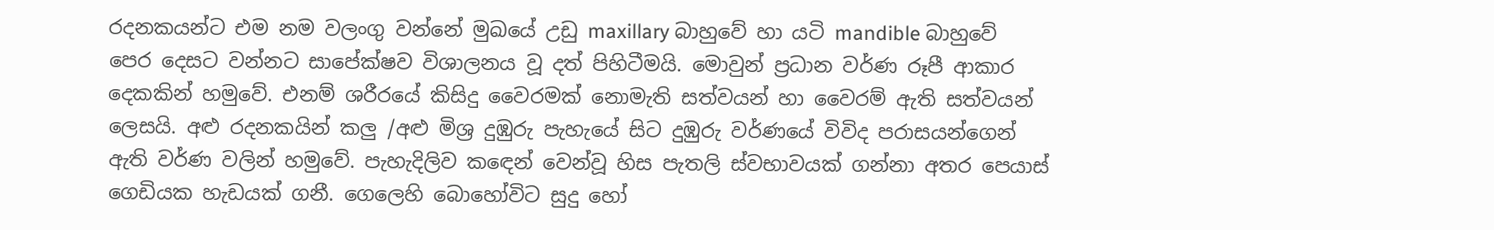රදනකයන්ට එම නම වලංගු වන්නේ මුඛයේ උඩු maxillary බාහුවේ හා යටි mandible බාහුවේ පෙර දෙසට වන්නට සාපේක්ෂව විශාලනය වූ දත් පිහිටීමයි. මොවුන් ප්‍රධාන වර්ණ රූපී ආකාර දෙකකින් හමුවේ. එනම් ශරීරයේ කිසිදු වෛරමක් නොමැති සත්වයන් හා වෛරම් ඇති සත්වයන් ලෙසයි. අළු රදනකයින් කලු /අළු මිශ්‍ර දුඹුරු පැහැයේ සිට දුඹුරු වර්ණයේ විවිද පරාසයන්ගෙන් ඇති වර්ණ වලින් හමුවේ. පැහැදිලිව කඳෙන් වෙන්වූ හිස පැතලි ස්වභාවයක් ගන්නා අතර පෙයාස් ගෙඩියක හැඩයක් ගනී. ගෙලෙහි බොහෝවිට සුදු හෝ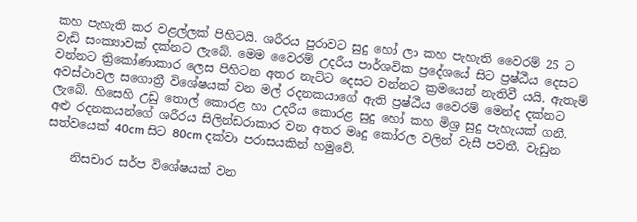කහ පැහැති කර වළල්ලක් පිහිටයි. ශරීරය පුරාවට සුදු හෝ ලා කහ පැහැති වෛරම් 25 ට වැඩි සංක්‍යාවක් දක්නට ලැබේ. මෙම වෛරම් උදරීය පාර්ශවික ප්‍රදේශයේ සිට ප්‍රෂ්ඨීය දෙසට වන්නට ත්‍රිකෝණාකාර ලෙස පිහිටන අතර නැට්ට දෙසට වන්නට ක්‍රමයෙන් නැතිවී යයි. ඇතැම් අවස්ථාවල සගොත්‍රී විශේෂයක් වන මල් රදනකයාගේ ඇති ප්‍රෂ්ඨීය වෛරම් මෙන්ද දක්නට ලැබේ. හිසෙහි උඩු තොල් කොරළ හා උදරීය කොරළ සුදු හෝ කහ මිශ්‍ර සුදු පැහැයක් ගනී. අළු රදනකයන්ගේ ශරීරය සිලින්ඩරාකාර වන අතර මෘදු කෝරල වලින් වැසී පවතී. වැඩුන සත්වයෙක් 40cm සිට 80cm දක්වා පරාසයකින් හමුවේ.

    නිසචාර සර්ප විශේෂයක් වන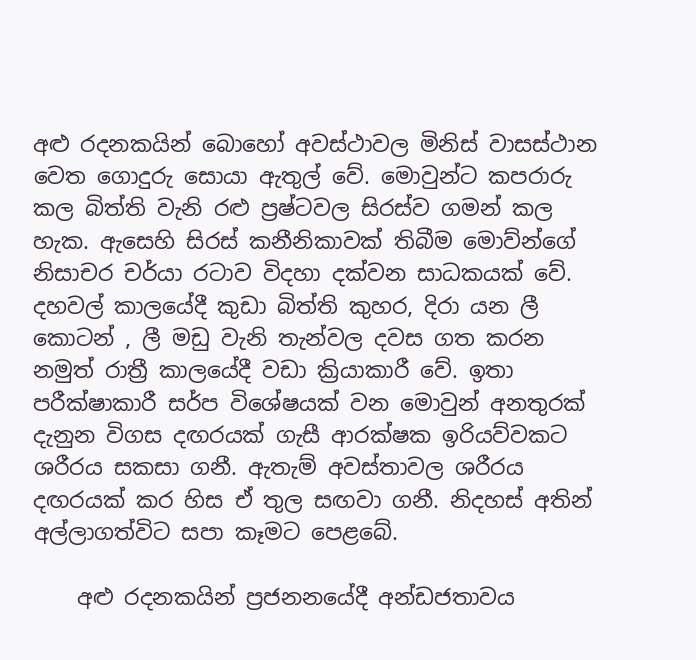අළු රදනකයින් බොහෝ අවස්ථාවල මිනිස් වාසස්ථාන වෙත ගොදුරු සොයා ඇතුල් වේ. මොවුන්ට කපරාරු කල බිත්ති වැනි රළු ප්‍රෂ්ටවල සිරස්ව ගමන් කල හැක. ඇසෙහි සිරස් කනීනිකාවක් තිබීම මොව්න්ගේ නිසාචර චර්යා රටාව විදහා දක්වන සාධකයක් වේ. දහවල් කාලයේදී කුඩා බිත්ති කුහර, දිරා යන ලී කොටන් , ලී මඩු වැනි තැන්වල දවස ගත කරන නමුත් රාත්‍රී කාලයේදී වඩා ක්‍රියාකාරී වේ. ඉතා පරීක්ෂාකාරී සර්ප විශේෂයක් වන මොවුන් අනතුරක් දැනුන විගස දඟරයක් ගැසී ආරක්ෂක ඉරියව්වකට ශරීරය සකසා ගනී. ඇතැම් අවස්තාවල ශරීරය දඟරයක් කර හිස ඒ තුල සඟවා ගනී. නිදහස් අතින් අල්ලාගත්විට සපා කෑමට පෙළබේ.

    අළු රදනකයින් ප්‍රජනනයේදී අන්ඩජතාවය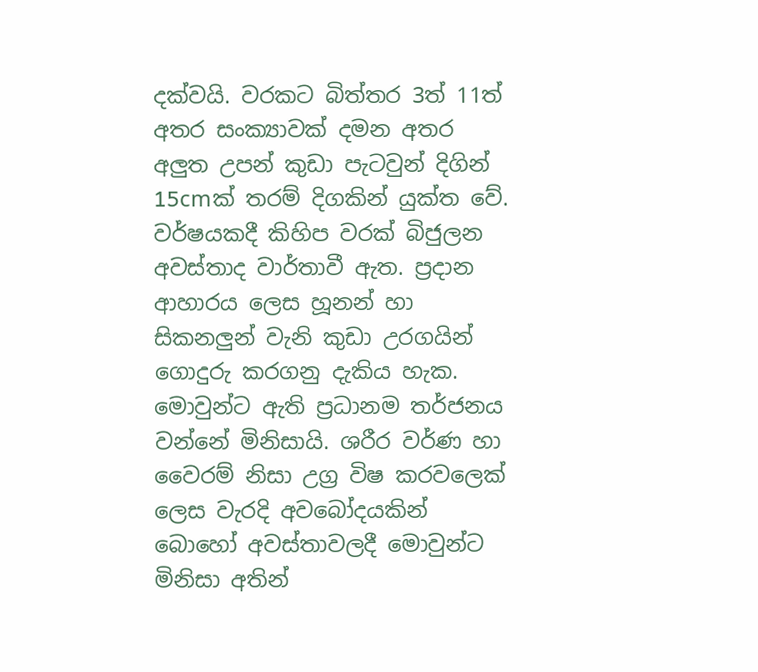දක්වයි. වරකට බිත්තර 3ත් 11ත් අතර සංක්‍යාවක් දමන අතර අලුත උපන් කුඩා පැටවුන් දිගින් 15cmක් තරම් දිගකින් යුක්ත වේ. වර්ෂයකදී කිහිප වරක් බිජුලන අවස්තාද වාර්තාවී ඇත. ප්‍රදාන ආහාරය ලෙස හූනන් හා සිකනලුන් වැනි කුඩා උරගයින් ගොදුරු කරගනු දැකිය හැක. මොවුන්ට ඇති ප්‍රධානම තර්ජනය වන්නේ මිනිසායි. ශරීර වර්ණ හා වෛරම් නිසා උග්‍ර විෂ කරවලෙක් ලෙස වැරදි අවබෝදයකින් බොහෝ අවස්තාවලදී මොවුන්ට මිනිසා අතින්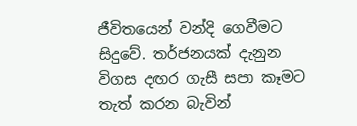ජීවිතයෙන් වන්දි ගෙවීමට සිදුවේ. තර්ජනයක් දැනුන විගස දඟර ගැසී සපා කෑමට තැත් කරන බැවින්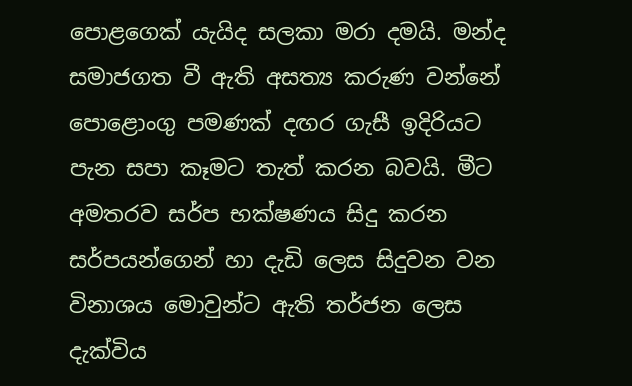පොළගෙක් යැයිද සලකා මරා දමයි. මන්ද සමාජගත වී ඇති අසත්‍ය කරුණ වන්නේ පොළොංගු පමණක් දඟර ගැසී ඉදිරියට පැන සපා කෑමට තැත් කරන බවයි. මීට අමතරව සර්ප භක්ෂණය සිදු කරන සර්පයන්ගෙන් හා දැඩි ලෙස සිදුවන වන විනාශය මොවුන්ට ඇති තර්ජන ලෙස දැක්විය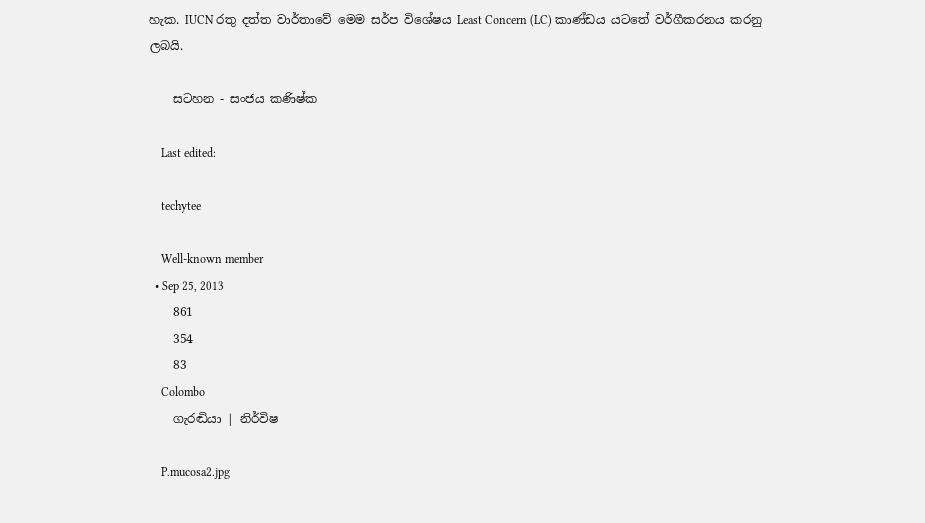හැක. IUCN රතු දත්ත වාර්තාවේ මෙම සර්ප විශේෂය Least Concern (LC) කාණ්ඩය යටතේ වර්ගීකරනය කරනු ලබයි.

    සටහන - සංජය කණිෂ්ක

    Last edited:

    techytee

    Well-known member
  • Sep 25, 2013
    861
    354
    83
    Colombo
    ගැරඬියා | නිර්විෂ

    P.mucosa2.jpg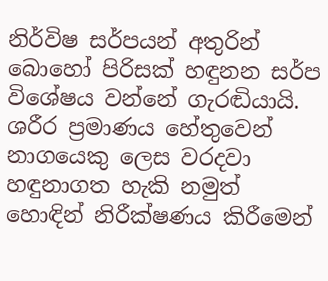නිර්විෂ සර්පයන් අතුරින් බොහෝ පිරිසක් හඳුනන සර්ප විශේෂය වන්නේ ගැරඬියායි. ශරීර ප්‍රමාණය හේතුවෙන් නාගයෙකු ලෙස වරදවා හඳුනාගත හැකි නමුත් හොඳින් නිරීක්ෂණය කිරීමෙන්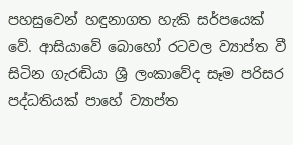පහසුවෙන් හඳුනාගත හැකි සර්පයෙක් වේ. ආසියාවේ බොහෝ රටවල ව්‍යාප්ත වී සිටින ගැරඬියා ශ්‍රී ලංකාවේද සෑම පරිසර පද්ධතියක් පාහේ ව්‍යාප්ත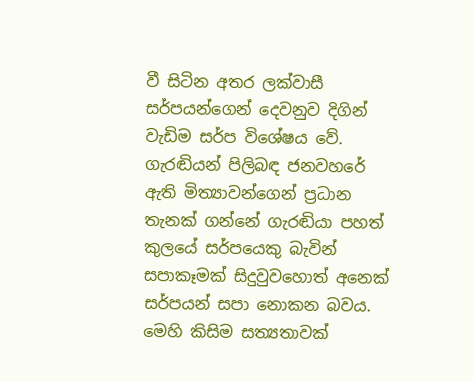වී සිටින අතර ලක්වාසී සර්පයන්ගෙන් දෙවනුව දිගින් වැඩිම සර්ප විශේෂය වේ. ගැරඬියන් පිලිබඳ ජනවහරේ ඇති මිත්‍යාවන්ගෙන් ප්‍රධාන තැනක් ගන්නේ ගැරඬියා පහත් කුලයේ සර්පයෙකු බැවින් සපාකෑමක් සිදුවුවහොත් අනෙක් සර්පයන් සපා නොකන බවය. මෙහි කිසිම සත්‍යතාවක්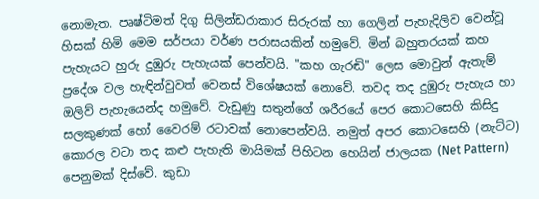නොමැත. පෘෂ්ටිමත් දිගු සිලින්ඩරාකාර සිරුරක් හා ගෙලින් පැහැදිලිව වෙන්වූ හිසක් හිමි මෙම සර්පයා වර්ණ පරාසයකින් හමුවේ. මින් බහුතරයක් කහ පැහැයට හුරු දුඹුරු පැහැයක් පෙන්වයි. "කහ ගැරඬි" ලෙස මොවුන් ඇතැම් ප්‍රදේශ වල හැඳින්වුවත් වෙනස් විශේෂයක් නොවේ. තවද තද දුඹුරු පැහැය හා ඔලිව් පැහැයෙන්ද හමුවේ. වැඩුණු සතුන්ගේ ශරීරයේ පෙර කොටසෙහි කිසිදු සලකුණක් හෝ වෛරම් රටාවක් නොපෙන්වයි. නමුත් අපර කොටසෙහි (නැට්ට) කොරල වටා තද කළු පැහැති මායිමක් පිහිටන හෙයින් ජාලයක (Net Pattern) පෙනුමක් දිස්වේ. කුඩා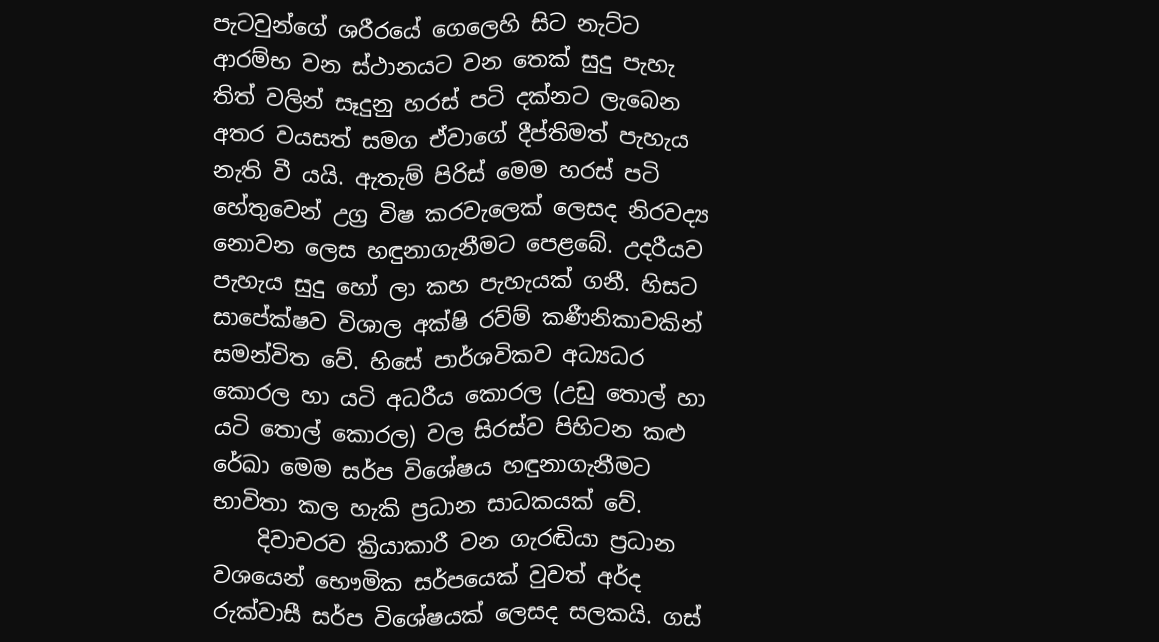පැටවුන්ගේ ශරීරයේ ගෙලෙහි සිට නැට්ට ආරම්භ වන ස්ථානයට වන තෙක් සුදු පැහැ තිත් වලින් සෑදුනු හරස් පටි දක්නට ලැබෙන අතර වයසත් සමග ඒවාගේ දීප්තිමත් පැහැය නැති වී යයි. ඇතැම් පිරිස් මෙම හරස් පටි හේතුවෙන් උග්‍ර විෂ කරවැලෙක් ලෙසද නිරවද්‍ය නොවන ලෙස හඳුනාගැනීමට පෙළබේ. උදරීයව පැහැය සුදු හෝ ලා කහ පැහැයක් ගනී. හිසට සාපේක්ෂව විශාල අක්ෂි රව්ම් කණීනිකාවකින් සමන්විත වේ. හිසේ පාර්ශවිකව අධ්‍යධර කොරල හා යටි අධරීය කොරල (උඩු තොල් හා යටි තොල් කොරල) වල සිරස්ව පිහිටන කළු රේඛා මෙම සර්ප විශේෂය හඳුනාගැනීමට භාවිතා කල හැකි ප්‍රධාන සාධකයක් වේ.
    දිවාචරව ක්‍රියාකාරී වන ගැරඬියා ප්‍රධාන වශයෙන් භෞමික සර්පයෙක් වුවත් අර්ද රුක්වාසී සර්ප විශේෂයක් ලෙසද සලකයි. ගස්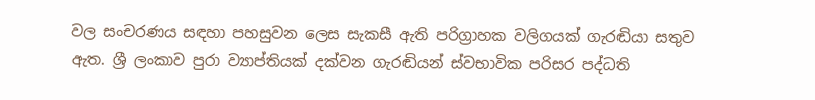වල සංචරණය සඳහා පහසුවන ලෙස සැකසී ඇති පරිග්‍රාහක වලිගයක් ගැරඬියා සතුව ඇත. ශ්‍රී ලංකාව පුරා ව්‍යාප්තියක් දක්වන ගැරඬියන් ස්වභාවික පරිසර පද්ධති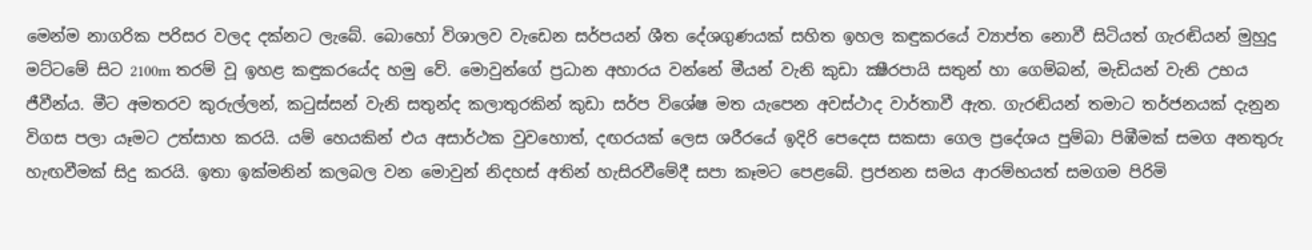මෙන්ම නාගරික පරිසර වලද දක්නට ලැබේ. බොහෝ විශාලව වැඩෙන සර්පයන් ශීත දේශගුණයක් සහිත ඉහල කඳුකරයේ ව්‍යාප්ත නොවී සිටියත් ගැරඬියන් මුහුදු මට්ටමේ සිට 2100m තරම් වූ ඉහළ කඳුකරයේද හමු වේ. මොවුන්ගේ ප්‍රධාන අහාරය වන්නේ මීයන් වැනි කුඩා ක්‍ෂීරපායි සතුන් හා ගෙම්බන්, මැඩියන් වැනි උභය ජීවීන්ය. මීට අමතරව කුරුල්ලන්, කටුස්සන් වැනි සතුන්ද කලාතුරකින් කුඩා සර්ප විශේෂ මත යැපෙන අවස්ථාද වාර්තාවී ඇත. ගැරඬියන් තමාට තර්ජනයක් දැනුන විගස පලා යෑමට උත්සාහ කරයි. යම් හෙයකින් එය අසාර්ථක වුවහොත්, දඟරයක් ලෙස ශරීරයේ ඉදිරි පෙදෙස සකසා ගෙල ප්‍රදේශය පුම්බා පිඹීමක් සමග අනතුරු හැඟවීමක් සිදු කරයි. ඉතා ඉක්මනින් කලබල වන මොවුන් නිදහස් අතින් හැසිරවීමේදී සපා කෑමට පෙළබේ. ප්‍රජනන සමය ආරම්භයත් සමගම පිරිමි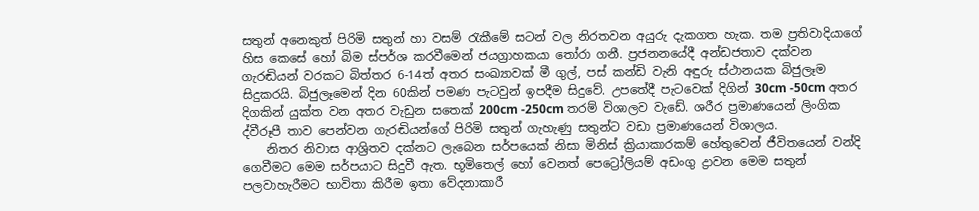සතුන් අනෙකුත් පිරිමි සතුන් හා වසම් රැකීමේ සටන් වල නිරතවන අයුරු දැකගත හැක. තම ප්‍රතිවාදියාගේ හිස කෙසේ හෝ බිම ස්පර්ශ කරවීමෙන් ජයග්‍රාහකයා තෝරා ගනී. ප්‍රජනනයේදී අන්ඩජතාව දක්වන ගැරඬියන් වරකට බිත්තර 6-14ත් අතර සංඛ්‍යාවක් මී ගුල්, පස් කන්ඩි වැනි අඳුරු ස්ථානයක බිජුලෑම සිදුකරයි. බිජුලෑමෙන් දින 60කින් පමණ පැටවුන් ඉපදීම සිදුවේ. උපතේදී පැටවෙක් දිගින් 30cm -50cm අතර දිගකින් යුක්ත වන අතර වැඩුන සතෙක් 200cm -250cm තරම් විශාලව වැඩේ. ශරීර ප්‍රමාණයෙන් ලිංගික ද්වීරූපී තාව පෙන්වන ගැරඬියන්ගේ පිරිමි සතුන් ගැහැණු සතුන්ට වඩා ප්‍රමාණයෙන් විශාලය.
    නිතර නිවාස ආශ්‍රිතව දක්නට ලැබෙන සර්පයෙක් නිසා මිනිස් ක්‍රියාකාරකම් හේතුවෙන් ජීවිතයෙන් වන්දි ගෙවීමට මෙම සර්පයාට සිදුවී ඇත. භූමිතෙල් හෝ වෙනත් පෙට්‍රෝලියම් අඩංගු ද්‍රාවන මෙම සතුන් පලවාහැරීමට භාවිතා කිරීම ඉතා වේදනාකාරී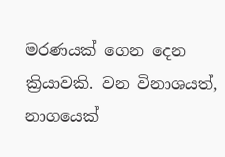මරණයක් ගෙන දෙන ක්‍රියාවකි. වන විනාශයත්, නාගයෙක්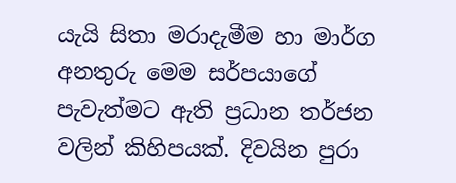යැයි සිතා මරාදැමීම හා මාර්ග අනතුරු මෙම සර්පයාගේ පැවැත්මට ඇති ප්‍රධාන තර්ජන වලින් කිහිපයක්. දිවයින පුරා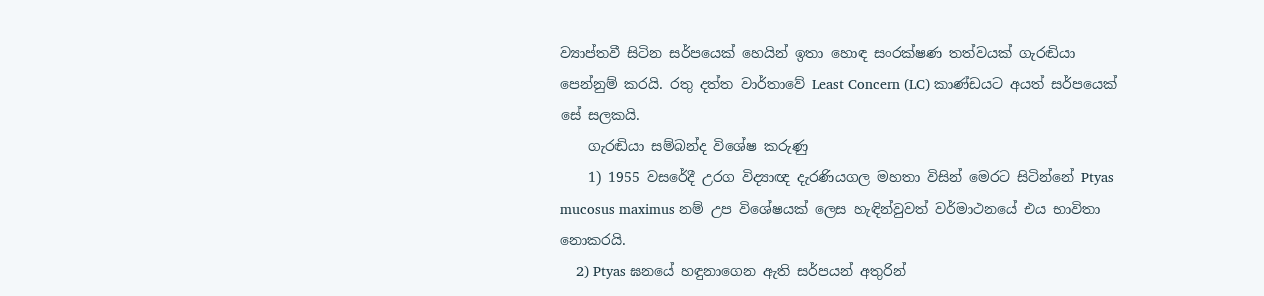ව්‍යාප්තවී සිටින සර්පයෙක් හෙයින් ඉතා හොඳ සංරක්ෂණ තත්වයක් ගැරඬියා පෙන්නුම් කරයි. රතු දත්ත වාර්තාවේ Least Concern (LC) කාණ්ඩයට අයත් සර්පයෙක් සේ සලකයි.
    ගැරඬියා සම්බන්ද විශේෂ කරුණු
    1) 1955 වසරේදී උරග විද්‍යාඥ දැරණියගල මහතා විසින් මෙරට සිටින්නේ Ptyas mucosus maximus නම් උප විශේෂයක් ලෙස හැඳින්වුවත් වර්මාථනයේ එය භාවිතා නොකරයි.
    2) Ptyas ඝනයේ හඳුනාගෙන ඇති සර්පයන් අතුරින්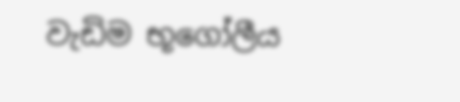වැඩිම භූගෝලීය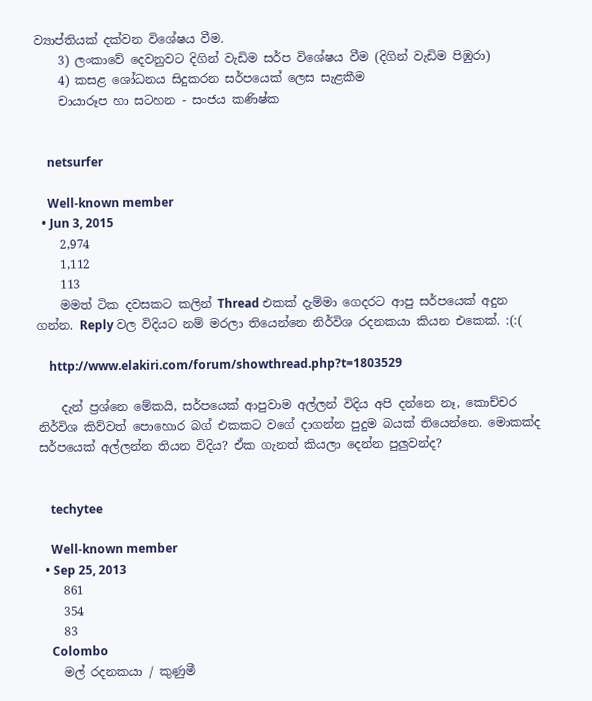ව්‍යාප්තියක් දක්වන විශේෂය වීම.
    3) ලංකාවේ දෙවනුවට දිගින් වැඩිම සර්ප විශේෂය වීම (දිගින් වැඩිම පිඹුරා)
    4) කසළ ශෝධනය සිදුකරන සර්පයෙක් ලෙස සැළකීම
    චායාරූප හා සටහන - සංජය කණිෂ්ක


    netsurfer

    Well-known member
  • Jun 3, 2015
    2,974
    1,112
    113
    මමත් ටික දවසකට කලින් Thread එකක් දැම්මා ගෙදරට ආපු සර්පයෙක් අදුන ගන්න. Reply වල විදියට නම් මරලා තියෙන්නෙ නිර්විශ රදනකයා කියන එකෙක්. :(:(

    http://www.elakiri.com/forum/showthread.php?t=1803529

    දැන් ප්‍රශ්නෙ මේකයි, සර්පයෙක් ආපුවාම අල්ලන් විදිය අපි දන්නෙ නෑ, කොච්චර නිර්විශ කිව්වත් පොහොර බග් එකකට වගේ දාගන්න පුදුම බයක් තියෙන්නෙ. මොකක්ද සර්පයෙක් අල්ලන්න තියන විදිය? ඒක ගැනත් කියලා දෙන්න පුලුවන්ද?


    techytee

    Well-known member
  • Sep 25, 2013
    861
    354
    83
    Colombo
    මල් රදනකයා / කුණුමී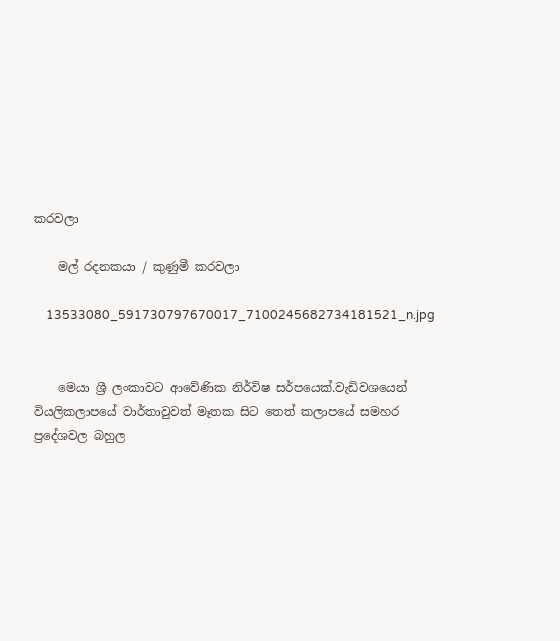කරවලා

    මල් රදනකයා / කුණුමී කරවලා

    13533080_591730797670017_7100245682734181521_n.jpg


    මෙයා ශ්‍රී ලංකාවට ආවේණික නිර්විෂ සර්පයෙක්.වැඩිවශයෙන් වියලිකලාපයේ වාර්තාවුවත් මෑතක සිට තෙත් කලාපයේ සමහර ප්‍රදේශවල බහුල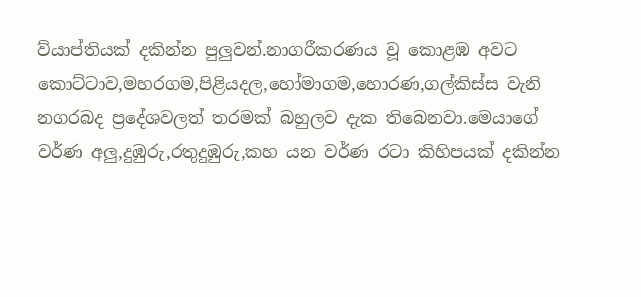ව්යාප්තියක් දකින්න පුලුවන්.නාගරීකරණය වූ කොළඹ අවට කොට්ටාව,මහරගම,පිළියදල,හෝමාගම,හොරණ,ගල්කිස්ස වැනි නගරබද ප්‍රදේශවලත් තරමක් බහුලව දැක තිබෙනවා.මෙයාගේ වර්ණ අලු,දුඹුරු,රතුදුඹුරු,කහ යන වර්ණ රටා කිහිපයක් දකින්න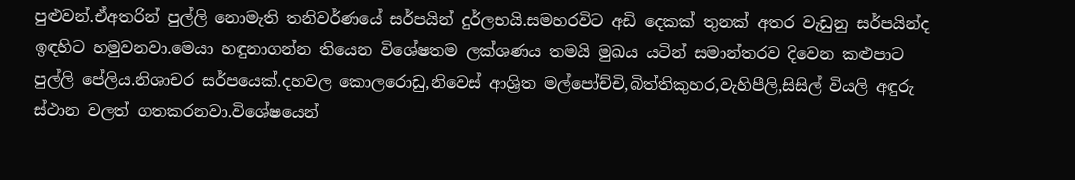පුළුවන්.ඒඅතරින් පුල්ලි නොමැති තනිවර්ණයේ සර්පයින් දුර්ලභයි.සමහරවිට අඩි දෙකක් තුනක් අතර වැඩුනු සර්පයින්ද ඉඳහිට හමුවනවා.මෙයා හඳුනාගන්න තියෙන විශේෂතම ලක්ශණය තමයි මුඛය යටින් සමාන්තරව දිවෙන කළුපාට පුල්ලි පේලිය.නිශාචර සර්පයෙක්.දහවල කොලරොඩු,නිවෙස් ආශ්‍රිත මල්පෝච්චි,බිත්තිකුහර,වැහිපීලි,සිසිල් වියලි අඳුරු ස්ථාන වලත් ගතකරනවා.විශේෂයෙන්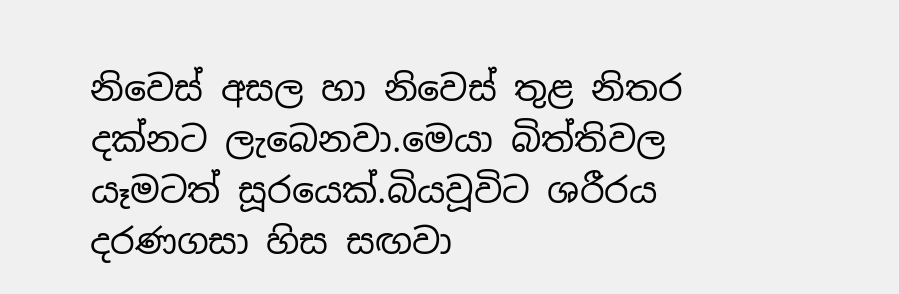නිවෙස් අසල හා නිවෙස් තුළ නිතර දක්නට ලැබෙනවා.මෙයා බිත්තිවල යෑමටත් සූරයෙක්.බියවූවිට ශරීරය දරණගසා හිස සඟවා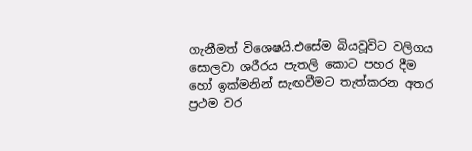ගැනීමත් විශෙෂයි.එසේම බියවූවිට වලිගය සොලවා ශරීරය පැතලි කොට පහර දීම හෝ ඉක්මනින් සැඟවීමට තැත්කරන අතර ප්‍රථම වර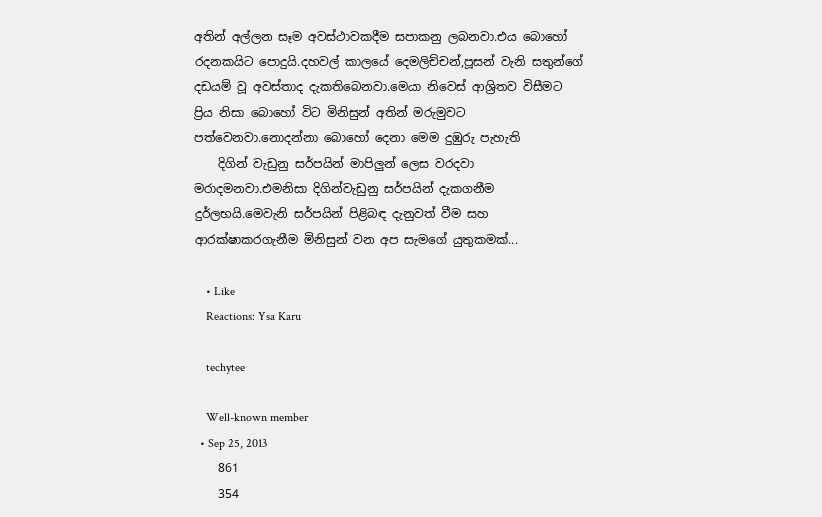අතින් අල්ලන සෑම අවස්ථාවකදීම සපාකනු ලබනවා.එය බොහෝ රදනකයිට පොදුයි.දහවල් කාලයේ දෙමලිච්චන්,පූසන් වැනි සතුන්ගේ දඩයම් වූ අවස්තාද දැකතිබෙනවා.මෙයා නිවෙස් ආශ්‍රිතව විසීමට ප්‍රිය නිසා බොහෝ විට මිනිසුන් අතින් මරුමුවට පත්වෙනවා.නොදන්නා බොහෝ දෙනා මෙම දුඹුරු පැහැති
    දිගින් වැඩුනු සර්පයින් මාපිලුන් ලෙස වරදවා මරාදමනවා.එමනිසා දිගින්වැඩුනු සර්පයින් දැකගනීම දුර්ලභයි.මෙවැනි සර්පයින් පිළිබඳ දැනුවත් වීම සහ ආරක්ෂාකරගැනීම මිනිසුන් වන අප සැමගේ යුතුකමක්...

    • Like
    Reactions: Ysa Karu

    techytee

    Well-known member
  • Sep 25, 2013
    861
    354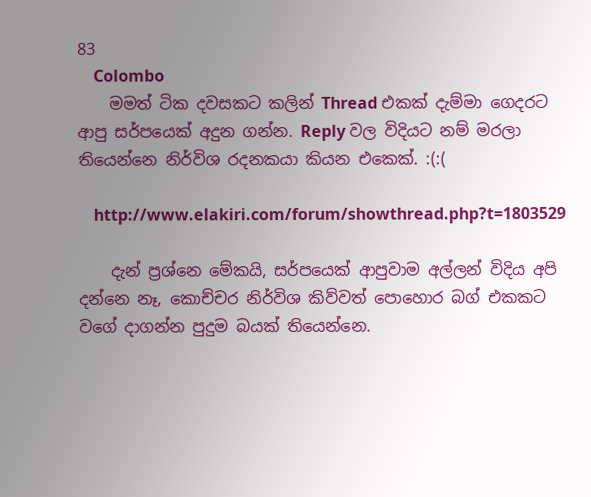83
    Colombo
    මමත් ටික දවසකට කලින් Thread එකක් දැම්මා ගෙදරට ආපු සර්පයෙක් අදුන ගන්න. Reply වල විදියට නම් මරලා තියෙන්නෙ නිර්විශ රදනකයා කියන එකෙක්. :(:(

    http://www.elakiri.com/forum/showthread.php?t=1803529

    දැන් ප්‍රශ්නෙ මේකයි, සර්පයෙක් ආපුවාම අල්ලන් විදිය අපි දන්නෙ නෑ, කොච්චර නිර්විශ කිව්වත් පොහොර බග් එකකට වගේ දාගන්න පුදුම බයක් තියෙන්නෙ.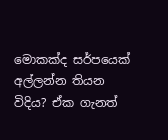මොකක්ද සර්පයෙක් අල්ලන්න තියන විදිය? ඒක ගැනත්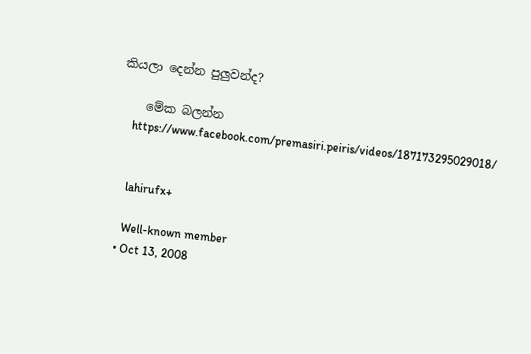කියලා දෙන්න පුලුවන්ද?

    මේක බලන්න
    https://www.facebook.com/premasiri.peiris/videos/187173295029018/


    lahirufx+

    Well-known member
  • Oct 13, 2008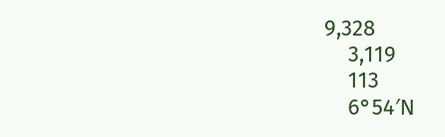9,328
    3,119
    113
    6°54′N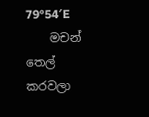79°54′E
    මචන් තෙල් කරවලා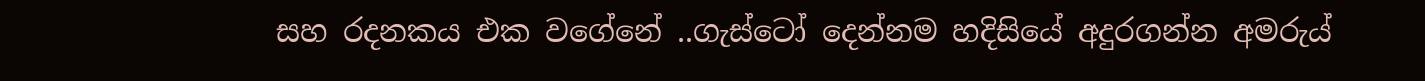සහ රදනකය එක වගේනේ ..ගැස්ටෝ දෙන්නම හදිසියේ අදුරගන්න අමරුය්